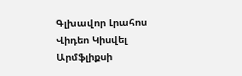Գլխավոր Լրահոս Վիդեո Կիսվել
Արմֆլիքսի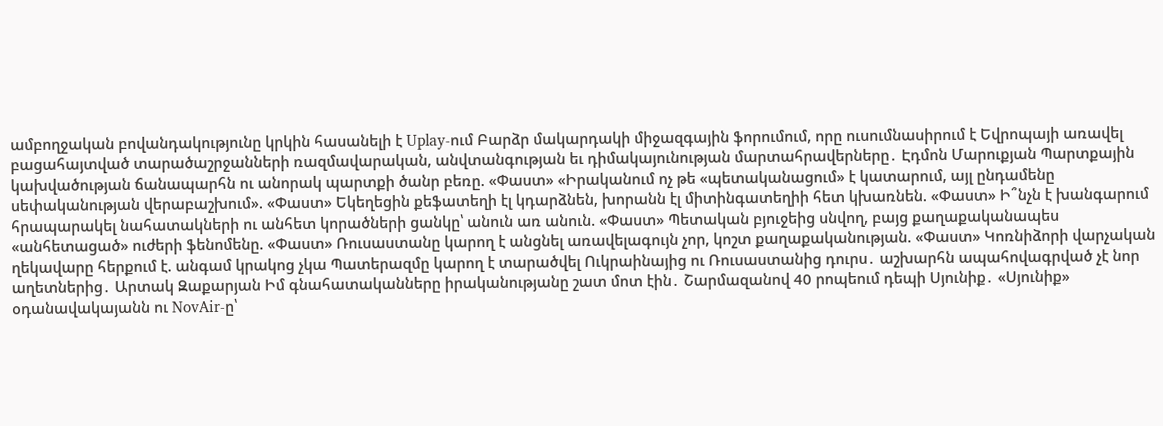ամբողջական բովանդակությունը կրկին հասանելի է Uplay-ում Բարձր մակարդակի միջազգային ֆորումում, որը ուսումնասիրում է Եվրոպայի առավել բացահայտված տարածաշրջանների ռազմավարական, անվտանգության եւ դիմակայունության մարտահրավերները․ Էդմոն Մարուքյան Պարտքային կախվածության ճանապարհն ու անորակ պարտքի ծանր բեռը. «Փաստ» «Իրականում ոչ թե «պետականացում» է կատարում, այլ ընդամենը սեփականության վերաբաշխում». «Փաստ» Եկեղեցին քեֆատեղի էլ կդարձնեն, խորանն էլ միտինգատեղիի հետ կխառնեն. «Փաստ» Ի՞նչն է խանգարում հրապարակել նահատակների ու անհետ կորածների ցանկը՝ անուն առ անուն. «Փաստ» Պետական բյուջեից սնվող, բայց քաղաքականապես «անհետացած» ուժերի ֆենոմենը. «Փաստ» Ռուսաստանը կարող է անցնել առավելագույն չոր, կոշտ քաղաքականության. «Փաստ» Կոռնիձորի վարչական ղեկավարը հերքում է. անգամ կրակոց չկա Պատերազմը կարող է տարածվել Ուկրաինայից ու Ռուսաստանից դուրս․ աշխարհն ապահովագրված չէ նոր աղետներից․ Արտակ Զաքարյան Իմ գնահատականները իրականությանը շատ մոտ էին․ Շարմազանով 40 րոպեում դեպի Սյունիք․ «Սյունիք» օդանավակայանն ու NovAir-ը՝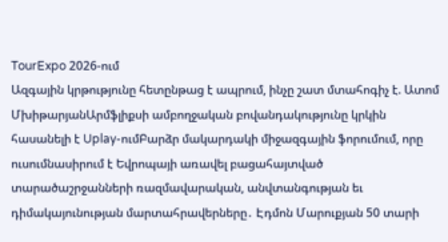TourExpo 2026-ում
Ազգային կրթությունը հետընթաց է ապրում, ինչը շատ մտահոգիչ է. Ատոմ ՄխիթարյանԱրմֆլիքսի ամբողջական բովանդակությունը կրկին հասանելի է Uplay-ումԲարձր մակարդակի միջազգային ֆորումում, որը ուսումնասիրում է Եվրոպայի առավել բացահայտված տարածաշրջանների ռազմավարական, անվտանգության եւ դիմակայունության մարտահրավերները․ Էդմոն Մարուքյան 50 տարի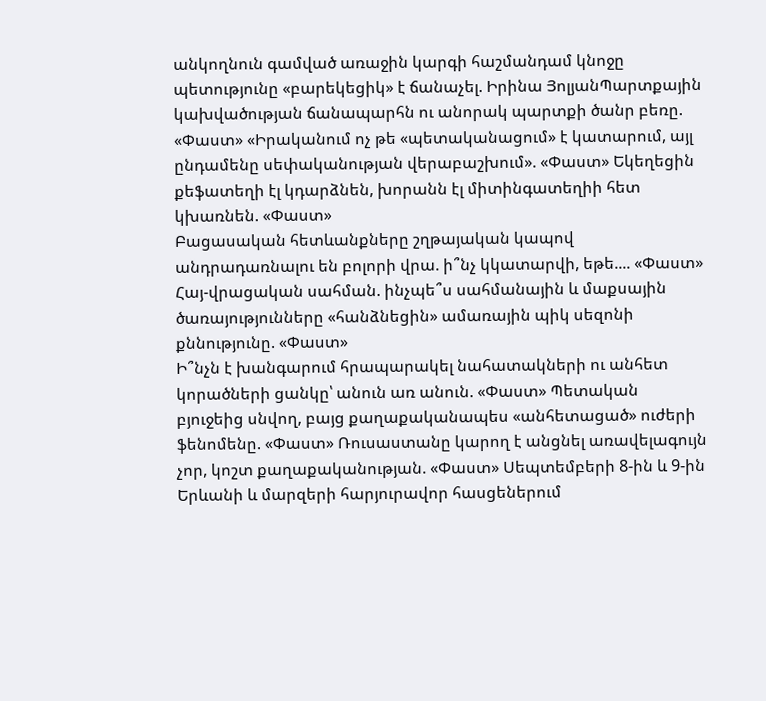անկողնուն գամված առաջին կարգի հաշմանդամ կնոջը պետությունը «բարեկեցիկ» է ճանաչել. Իրինա ՅոլյանՊարտքային կախվածության ճանապարհն ու անորակ պարտքի ծանր բեռը. «Փաստ» «Իրականում ոչ թե «պետականացում» է կատարում, այլ ընդամենը սեփականության վերաբաշխում». «Փաստ» Եկեղեցին քեֆատեղի էլ կդարձնեն, խորանն էլ միտինգատեղիի հետ կխառնեն. «Փաստ»
Բացասական հետևանքները շղթայական կապով անդրադառնալու են բոլորի վրա. ի՞նչ կկատարվի, եթե.... «Փաստ»
Հայ-վրացական սահման. ինչպե՞ս սահմանային և մաքսային ծառայությունները «հանձնեցին» ամառային պիկ սեզոնի քննությունը. «Փաստ»
Ի՞նչն է խանգարում հրապարակել նահատակների ու անհետ կորածների ցանկը՝ անուն առ անուն. «Փաստ» Պետական բյուջեից սնվող, բայց քաղաքականապես «անհետացած» ուժերի ֆենոմենը. «Փաստ» Ռուսաստանը կարող է անցնել առավելագույն չոր, կոշտ քաղաքականության. «Փաստ» Սեպտեմբերի 8-ին և 9-ին Երևանի և մարզերի հարյուրավոր հասցեներում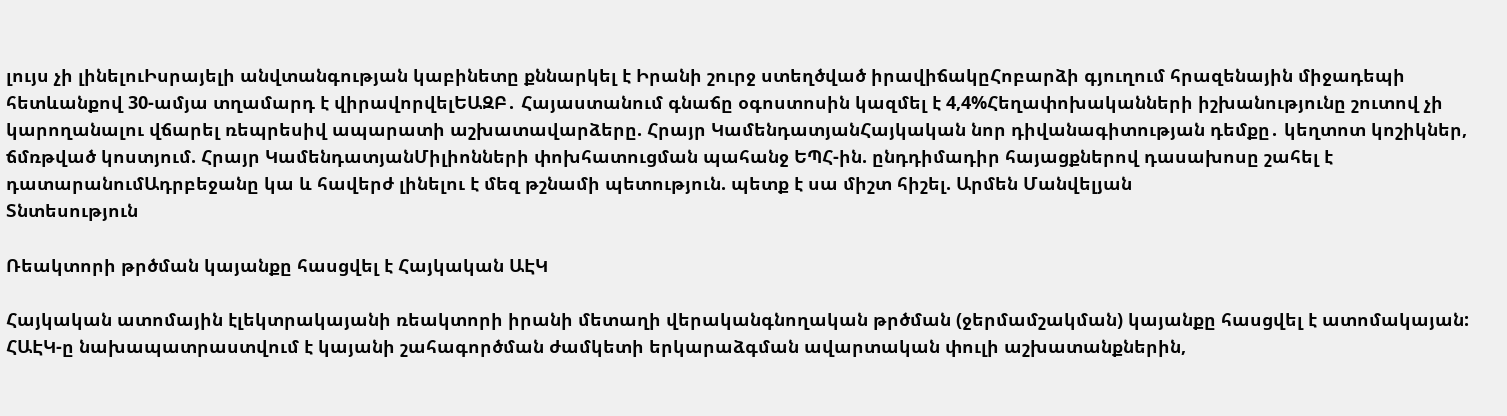լույս չի լինելուԻսրայելի անվտանգության կաբինետը քննարկել է Իրանի շուրջ ստեղծված իրավիճակըՀոբարձի գյուղում հրազենային միջադեպի հետևանքով 30-ամյա տղամարդ է վիրավորվելԵԱԶԲ․ Հայաստանում գնաճը օգոստոսին կազմել է 4,4%Հեղափոխականների իշխանությունը շուտով չի կարողանալու վճարել ռեպրեսիվ ապարատի աշխատավարձերը. Հրայր ԿամենդատյանՀայկական նոր դիվանագիտության դեմքը․ կեղտոտ կոշիկներ, ճմռթված կոստյում. Հրայր ԿամենդատյանՄիլիոնների փոխհատուցման պահանջ ԵՊՀ-ին. ընդդիմադիր հայացքներով դասախոսը շահել է դատարանումԱդրբեջանը կա և հավերժ լինելու է մեզ թշնամի պետություն. պետք է սա միշտ հիշել. Արմեն Մանվելյան
Տնտեսություն

Ռեակտորի թրծման կայանքը հասցվել է Հայկական ԱԷԿ

Հայկական ատոմային էլեկտրակայանի ռեակտորի իրանի մետաղի վերականգնողական թրծման (ջերմամշակման) կայանքը հասցվել է ատոմակայան: ՀԱԷԿ-ը նախապատրաստվում է կայանի շահագործման ժամկետի երկարաձգման ավարտական փուլի աշխատանքներին,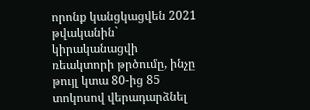որոնք կանցկացվեն 2021 թվականին` կիրականացվի ռեակտորի թրծումը, ինչը թույլ կտա 80-ից 85 տոկոսով վերադարձնել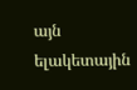այն ելակետային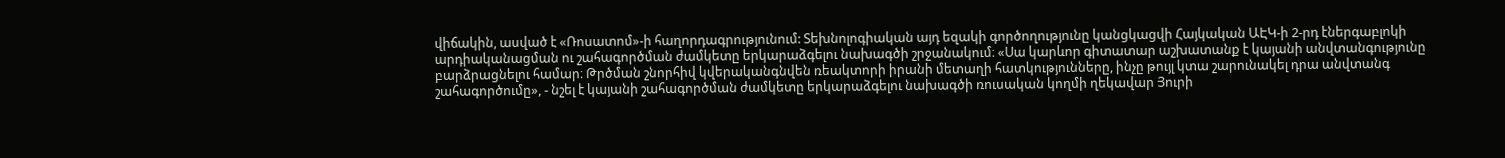վիճակին, ասված է «Ռոսատոմ»-ի հաղորդագրությունում: Տեխնոլոգիական այդ եզակի գործողությունը կանցկացվի Հայկական ԱԷԿ-ի 2-րդ էներգաբլոկի արդիականացման ու շահագործման ժամկետը երկարաձգելու նախագծի շրջանակում։ «Սա կարևոր գիտատար աշխատանք է կայանի անվտանգությունը բարձրացնելու համար։ Թրծման շնորհիվ կվերականգնվեն ռեակտորի իրանի մետաղի հատկությունները, ինչը թույլ կտա շարունակել դրա անվտանգ շահագործումը», - նշել է կայանի շահագործման ժամկետը երկարաձգելու նախագծի ռուսական կողմի ղեկավար Յուրի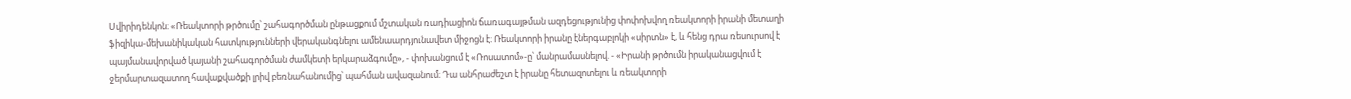Սվիրիդենկոն։ «Ռեակտորի թրծումը՝ շահագործման ընթացքում մշտական ռադիացիոն ճառագայթման ազդեցությունից փոփոխվող ռեակտորի իրանի մետաղի ֆիզիկա-մեխանիկական հատկությունների վերականգնելու ամենաարդյունավետ միջոցն է։ Ռեակտորի իրանը էներգաբլոկի «սիրտն» է, և հենց դրա ռեսուրսով է պայմանավորված կայանի շահագործման ժամկետի երկարաձգումը», - փոխանցում է «Ռոսատոմ»-ը՝ մանրամասնելով. - «Իրանի թրծումն իրականացվում է ջերմարտազատող հավաքվածքի լրիվ բեռնահանումից՝ պահման ավազանում։ Դա անհրաժեշտ է իրանը հետազոտելու և ռեակտորի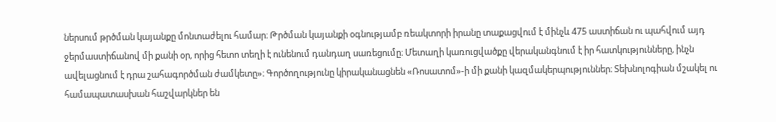ներսում թրծման կայանքը մոնտաժելու համար։ Թրծման կայանքի օգնությամբ ռեակտորի իրանը տաքացվում է մինչև 475 աստիճան ու պահվում այդ ջերմաստիճանով մի քանի օր, որից հետո տեղի է ունենում դանդաղ սառեցումը։ Մետաղի կառուցվածքը վերականգնում է իր հատկությունները, ինչն ավելացնում է դրա շահագործման ժամկետը»։ Գործողությունը կիրականացնեն «Ռոսատոմ»-ի մի քանի կազմակերպություններ։ Տեխնոլոգիան մշակել ու համապատասխան հաշվարկներ են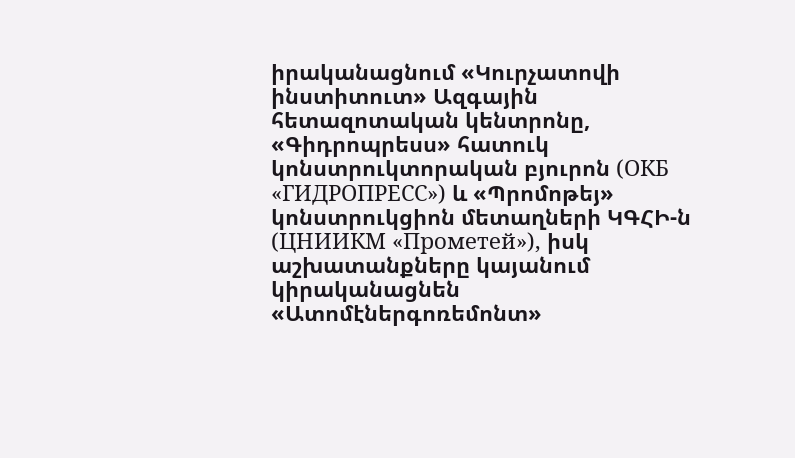իրականացնում «Կուրչատովի ինստիտուտ» Ազգային հետազոտական կենտրոնը, «Գիդրոպրեսս» հատուկ կոնստրուկտորական բյուրոն (ОКБ «ГИДРОПРЕСС») և «Պրոմոթեյ» կոնստրուկցիոն մետաղների ԿԳՀԻ-ն (ЦНИИКМ «Прометей»), իսկ աշխատանքները կայանում կիրականացնեն «Ատոմէներգոռեմոնտ»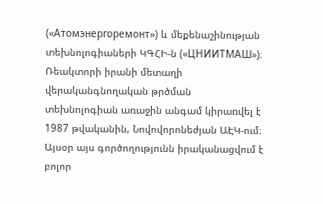(«Атомэнергоремонт») և մեքենաշինության տեխնոլոգիաների ԿԳՀԻ-ն («ЦНИИТМАШ»)։ Ռեակտորի իրանի մետաղի վերականգնողական թրծման տեխնոլոգիան առաջին անգամ կիրառվել է 1987 թվականին, Նովովորոնեժյան ԱԷԿ-ում։ Այսօր այս գործողությունն իրականացվում է բոլոր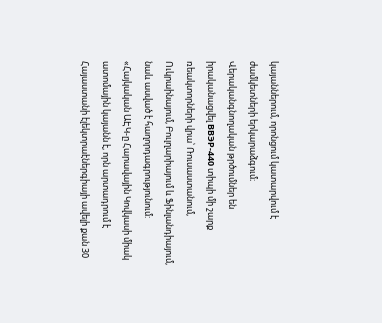կայաններում, որոնցում կատարվում է ժամկետների երկարաձգում։ Վերականգնողական թրծումներ են իրականացվել ВВЭР-440 տիպի մի շարք ռեակտորների վրա՝ Ռուսաստանում, Ուկրաինայում, Բուլղարիայում և Ֆինլանդիայում, նաև ասված է հաղորդագրությունում: «Հայկական ԱԷԿ-ը Հարավային Կովկասի միակ ատոմային կայանն է, որն արտադրում է Հայաստանի էլեկտրաէներգիայի ավելի քան 30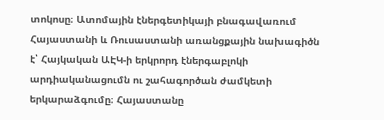տոկոսը։ Ատոմային էներգետիկայի բնագավառում Հայաստանի և Ռուսաստանի առանցքային նախագիծն է՝ Հայկական ԱԷԿ-ի երկրորդ էներգաբլոկի արդիականացումն ու շահագործան ժամկետի երկարաձգումը։ Հայաստանը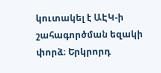կուտակել է ԱԷԿ-ի շահագործման եզակի փորձ։ Երկրորդ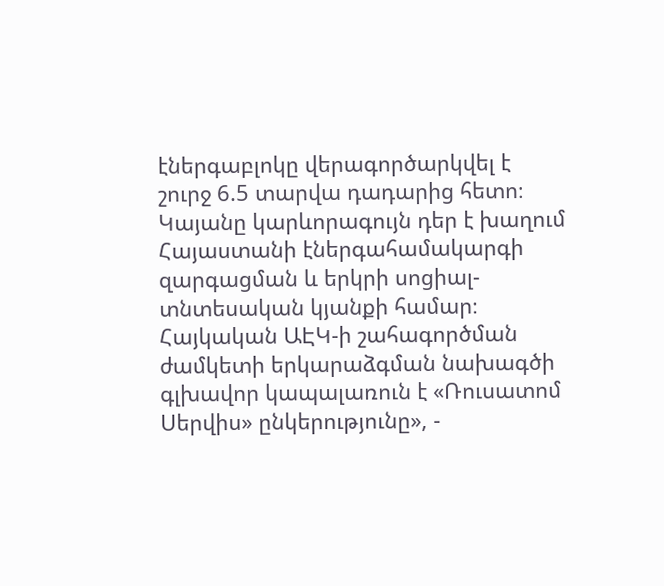էներգաբլոկը վերագործարկվել է շուրջ 6.5 տարվա դադարից հետո։ Կայանը կարևորագույն դեր է խաղում Հայաստանի էներգահամակարգի զարգացման և երկրի սոցիալ-տնտեսական կյանքի համար։ Հայկական ԱԷԿ-ի շահագործման ժամկետի երկարաձգման նախագծի գլխավոր կապալառուն է «Ռուսատոմ Սերվիս» ընկերությունը», -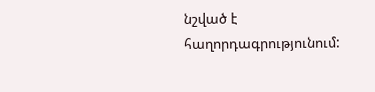նշված է հաղորդագրությունում: